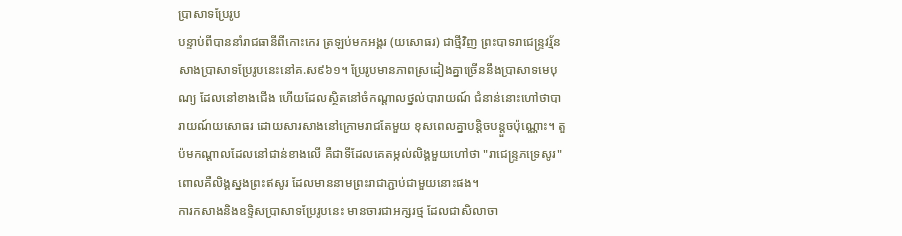ប្រាសាទប្រែរូប
បន្ទាប់ពីបាននាំរាជធានីពីកោះកេរ ត្រឡប់មកអង្គរ (យសោធរ) ជាថ្មីវិញ ព្រះបាទរាជេន្ទ្រវរ្ម័នសាងប្រាសាទប្រែរូបនេះនៅគ.ស៩៦១។ ប្រែរូបមានភាពស្រដៀងគ្នាច្រើននឹងប្រាសាទមេបុណ្យ ដែលនៅខាងជើង ហើយដែលស្ថិតនៅចំកណ្ដាលថ្នល់បារាយណ៍ ជំនាន់នោះហៅថាបារាយណ៍យសោធរ ដោយសារសាងនៅក្រោមរាជតែមួយ ខុសពេលគ្នាបន្តិចបន្តួចប៉ុណ្ណោះ។ តួប៉មកណ្ដាលដែលនៅជាន់ខាងលើ គឺជាទីដែលគេតម្កល់លិង្គមួយហៅថា "រាជេន្ទ្រភទ្រេសូរ" ពោលគឺលិង្គស្នងព្រះឥសូរ ដែលមាននាមព្រះរាជាភ្ជាប់ជាមួយនោះផង។
ការកសាងនិងឧទ្ទិសប្រាសាទប្រែរូបនេះ មានចារជាអក្សរថ្ម ដែលជាសិលាចា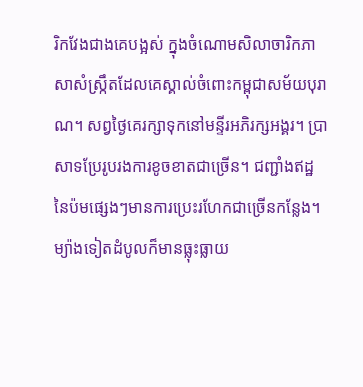រិកវែងជាងគេបង្អស់ ក្នុងចំណោមសិលាចារិកភាសាសំស្រ្កឹតដែលគេស្គាល់ចំពោះកម្ពុជាសម័យបុរាណ។ សព្វថ្ងៃគេរក្សាទុកនៅមន្ទីរអភិរក្សអង្គរ។ ប្រាសាទប្រែរូបរងការខូចខាតជាច្រើន។ ជញ្ជាំងឥដ្ឋ នៃប៉មផ្សេងៗមានការប្រេះរហែកជាច្រើនកន្លែង។
ម្យ៉ាងទៀតដំបូលក៏មានធ្លុះធ្លាយ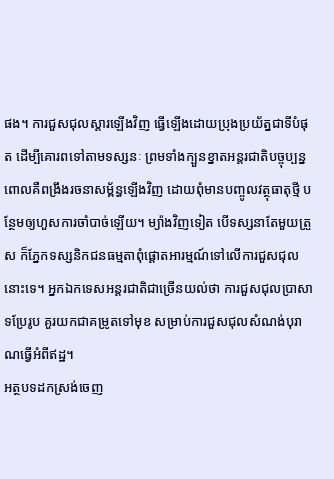ផង។ ការជួសជុលស្ដារឡើងវិញ ធ្វើឡើងដោយប្រុងប្រយ័ត្នជាទីបំផុត ដើម្បីគោរពទៅតាមទស្សនៈ ព្រមទាំងក្បួនខ្នាតអន្តរជាតិបច្ចុប្បន្ន ពោលគឺពង្រឹងរចនាសម្ព័ន្ធឡើងវិញ ដោយពុំមានបញ្ចូលវត្ថុធាតុថ្មី បន្ថែមឲ្យហួសការចាំបាច់ឡើយ។ ម្យ៉ាងវិញទៀត បើទស្សនាតែមួយត្រួស ក៏ភ្នែកទស្សនិកជនធម្មតាពុំផ្ដោតអារម្មណ៍ទៅលើការជួសជុលនោះទេ។ អ្នកឯកទេសអន្តរជាតិជាច្រើនយល់ថា ការជួសជុលប្រាសាទប្រែរូប គួរយកជាគម្រូតទៅមុខ សម្រាប់ការជួសជុលសំណង់បុរាណធ្វើអំពីឥដ្ឋ។
អត្ថបទដកស្រង់ចេញ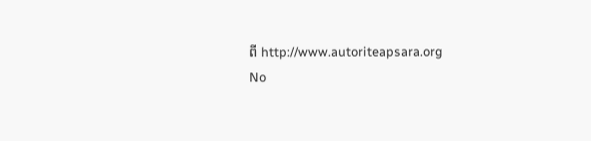ពី http://www.autoriteapsara.org
No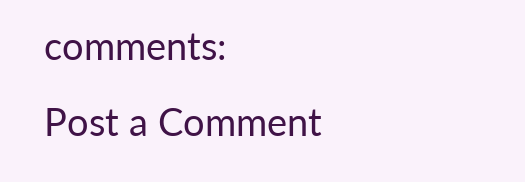comments:
Post a Comment